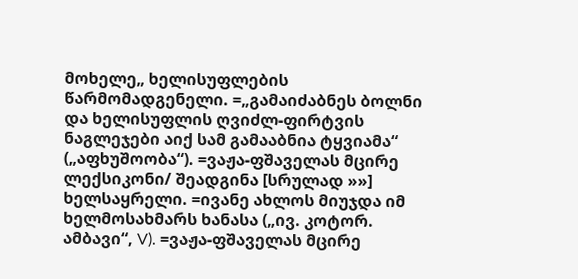მოხელე„ ხელისუფლების წარმომადგენელი. =„გამაიძაბნეს ბოლნი და ხელისუფლის ღვიძლ-ფირტვის ნაგლეჯები აიქ სამ გამააბნია ტყვიამა“ („აფხუშოობა“). =ვაჟა-ფშაველას მცირე ლექსიკონი/ შეადგინა [სრულად »»]
ხელსაყრელი. =ივანე ახლოს მიუჯდა იმ ხელმოსახმარს ხანასა („ივ. კოტორ. ამბავი“, V). =ვაჟა-ფშაველას მცირე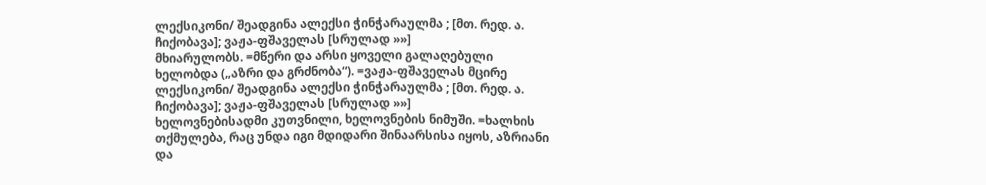ლექსიკონი/ შეადგინა ალექსი ჭინჭარაულმა ; [მთ. რედ. ა. ჩიქობავა]; ვაჟა-ფშაველას [სრულად »»]
მხიარულობს. =მწერი და არსი ყოველი გალაღებული ხელობდა („აზრი და გრძნობა“). =ვაჟა-ფშაველას მცირე ლექსიკონი/ შეადგინა ალექსი ჭინჭარაულმა ; [მთ. რედ. ა. ჩიქობავა]; ვაჟა-ფშაველას [სრულად »»]
ხელოვნებისადმი კუთვნილი, ხელოვნების ნიმუში. =ხალხის თქმულება, რაც უნდა იგი მდიდარი შინაარსისა იყოს, აზრიანი და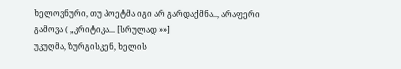ხელოვნური, თუ პოეტმა იგი არ გარდაქმნა.., არაფერი გამოვა ( „კრიტიკა... [სრულად »»]
უკუღმა, ზურგისკენ, ხელის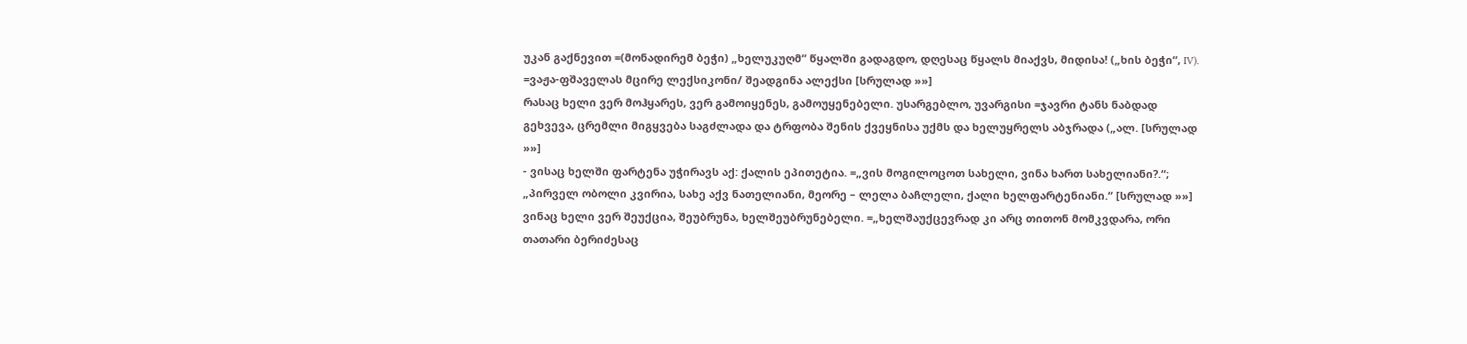უკან გაქნევით =(მონადირემ ბეჭი) „ხელუკუღმ“ წყალში გადაგდო, დღესაც წყალს მიაქვს, მიდისა! („ხის ბეჭი“, IV). =ვაჟა-ფშაველას მცირე ლექსიკონი/ შეადგინა ალექსი [სრულად »»]
რასაც ხელი ვერ მოჰყარეს, ვერ გამოიყენეს, გამოუყენებელი. უსარგებლო, უვარგისი =ჯავრი ტანს ნაბდად გეხვევა, ცრემლი მიგყვება საგძლადა და ტრფობა შენის ქვეყნისა უქმს და ხელუყრელს აბჯრადა („ალ. [სრულად »»]
- ვისაც ხელში ფარტენა უჭირავს აქ: ქალის ეპითეტია. =„ვის მოგილოცოთ სახელი, ვინა ხართ სახელიანი?.“; „პირველ ობოლი კვირია, სახე აქვ ნათელიანი, მეორე – ლელა ბაჩლელი, ქალი ხელფარტენიანი.“ [სრულად »»]
ვინაც ხელი ვერ შეუქცია, შეუბრუნა, ხელშეუბრუნებელი. =„ხელშაუქცევრად კი არც თითონ მომკვდარა, ორი თათარი ბერიძესაც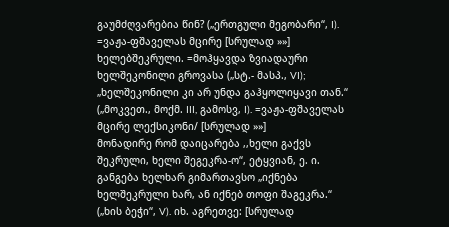გაუმძღვარებია წინ? („ერთგული მეგობარი“, I). =ვაჟა-ფშაველას მცირე [სრულად »»]
ხელებშეკრული. =მოჰყავდა ზვიადაური ხელშეკონილი გროვასა („სტ.- მასპ., VI); „ხელშეკონილი კი არ უნდა გაჰყოლიყავი თან.“ („მოკვეთ., მოქმ. III, გამოსვ, I). =ვაჟა-ფშაველას მცირე ლექსიკონი/ [სრულად »»]
მონადირე რომ დაიცარება ,,ხელი გაქვს შეკრული, ხელი შეგეკრა-ო“, ეტყვიან, ე. ი. განგება ხელხარ გიმართავსო „იქნება ხელშეკრული ხარ, ან იქნებ თოფი შაგეკრა.“ („ხის ბეჭი“, V). იხ. აგრეთვე: [სრულად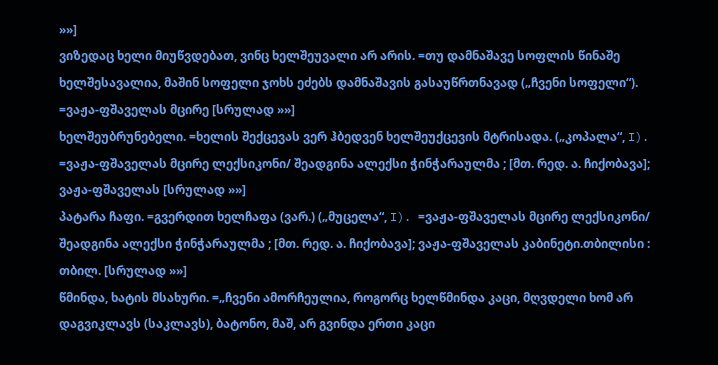»»]
ვიზედაც ხელი მიუწვდებათ, ვინც ხელშეუვალი არ არის. =თუ დამნაშავე სოფლის წინაშე ხელშესავალია, მაშინ სოფელი ჯოხს ეძებს დამნაშავის გასაუწრთნავად („ჩვენი სოფელი“). =ვაჟა-ფშაველას მცირე [სრულად »»]
ხელშეუბრუნებელი. =ხელის შექცევას ვერ ჰბედვენ ხელშეუქცევის მტრისადა. („კოპალა“, I). =ვაჟა-ფშაველას მცირე ლექსიკონი/ შეადგინა ალექსი ჭინჭარაულმა ; [მთ. რედ. ა. ჩიქობავა]; ვაჟა-ფშაველას [სრულად »»]
პატარა ჩაფი. =გვერდით ხელჩაფა (ვარ.) („მუცელა“, I). =ვაჟა-ფშაველას მცირე ლექსიკონი/ შეადგინა ალექსი ჭინჭარაულმა ; [მთ. რედ. ა. ჩიქობავა]; ვაჟა-ფშაველას კაბინეტი.თბილისი : თბილ. [სრულად »»]
წმინდა, ხატის მსახური. =„ჩვენი ამორჩეულია, როგორც ხელწმინდა კაცი, მღვდელი ხომ არ დაგვიკლავს (საკლავს), ბატონო, მაშ, არ გვინდა ერთი კაცი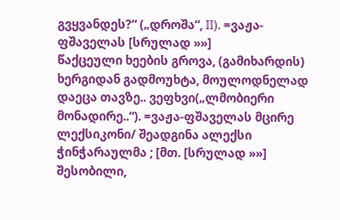გვყვანდეს?“ („დროშა“, II). =ვაჟა-ფშაველას [სრულად »»]
წაქცეული ხეების გროვა, (გამიხარდის) ხერგიდან გადმოუხტა, მოულოდნელად დაეცა თავზე.. ვეფხვი(„ლმობიერი მონადირე..“). =ვაჟა-ფშაველას მცირე ლექსიკონი/ შეადგინა ალექსი ჭინჭარაულმა ; [მთ. [სრულად »»]
შესობილი,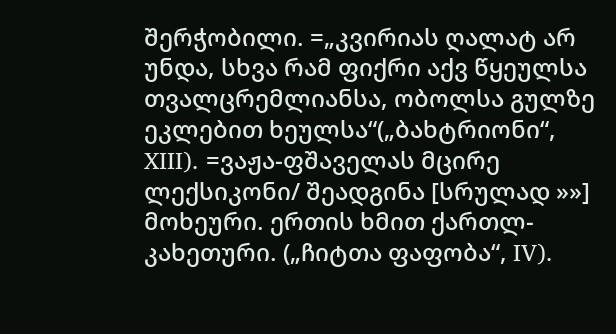შერჭობილი. =„კვირიას ღალატ არ უნდა, სხვა რამ ფიქრი აქვ წყეულსა თვალცრემლიანსა, ობოლსა გულზე ეკლებით ხეულსა“(„ბახტრიონი“, XIII). =ვაჟა-ფშაველას მცირე ლექსიკონი/ შეადგინა [სრულად »»]
მოხეური. ერთის ხმით ქართლ-კახეთური. („ჩიტთა ფაფობა“, IV).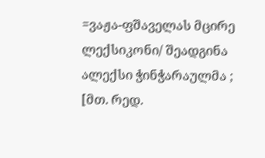=ვაჟა-ფშაველას მცირე ლექსიკონი/ შეადგინა ალექსი ჭინჭარაულმა ; [მთ. რედ.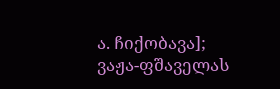ა. ჩიქობავა]; ვაჟა-ფშაველას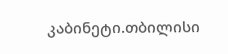კაბინეტი.თბილისი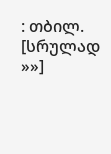: თბილ. [სრულად »»]